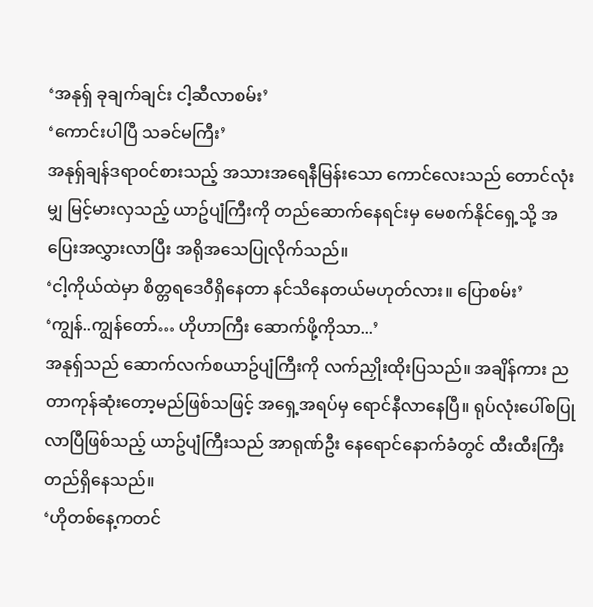‘အနုရှ် ခုချက်ချင်း ငါ့ဆီလာစမ်း’
‘ကောင်းပါပြီ သခင်မကြီး’
အနုရှ်ချန်ဒရာ၀င်စားသည့် အသားအရေနီမြန်းသော ကောင်လေးသည် တောင်လုံးမျှ မြင့်မားလှသည့် ယာဥ်ပျံကြီးကို တည်ဆောက်နေရင်းမှ မေစက်နိုင်ရှေ့သို့ အပြေးအလွှားလာပြီး အရိုအသေပြုလိုက်သည်။
‘ငါ့ကိုယ်ထဲမှာ စိတ္တရဒေ၀ီရှိနေတာ နင်သိနေတယ်မဟုတ်လား။ ပြောစမ်း’
‘ကျွန်..ကျွန်တော်… ဟိုဟာကြီး ဆောက်ဖို့ကိုသာ...’
အနုရှ်သည် ဆောက်လက်စယာဥ်ပျံကြီးကို လက်ညှိုးထိုးပြသည်။ အချိန်ကား ညတာကုန်ဆုံးတော့မည်ဖြစ်သဖြင့် အရှေ့အရပ်မှ ရောင်နီလာနေပြီ။ ရုပ်လုံးပေါ်စပြုလာပြီဖြစ်သည့် ယာဥ်ပျံကြီးသည် အာရုဏ်ဦး နေရောင်နောက်ခံတွင် ထီးထီးကြီးတည်ရှိနေသည်။
‘ဟိုတစ်နေ့ကတင်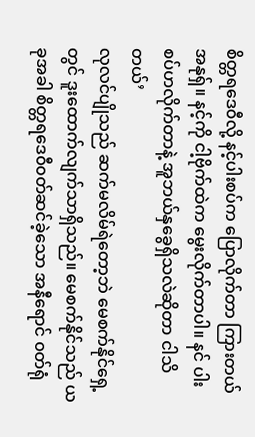စိတ္တရဒေ၀ီလို့ နင့်ပါးစပ်က ပြောလိုက်တာ ကြားတယ် အနုရှ်။ နင့်ကို ငါ့ဗိုက်ထဲက မွေးလိုက်တာပါ။ နင် ပါးစပ်ဟလိုက်တာနဲ့ အူဘယ်နှခွေရှိသလဲဆိုတာ ငါသိတယ်’
လုလင်ပျိုသည် ဆက်မလိမ်ရဲတော့ဘဲ မေစက်နိုင်ရှေ့တွင် ဒူးထောက်လျက်သာရှိသည်။ မေစက်နိုင်သည် ယခုအခါ စိတ္တရဒေ၀ီ၀တ်ဆင်ခဲ့သော အနီရောင် ၀တ်ရုံ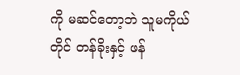ကို မဆင်တော့ဘဲ သူမကိုယ်တိုင် တန်ခိုးနှင့် ဖန်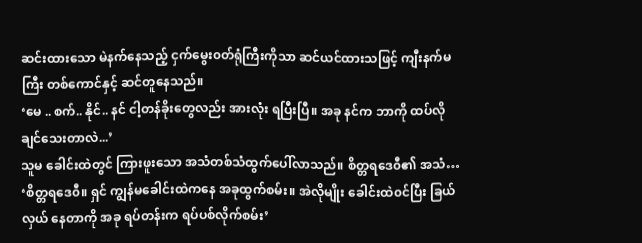ဆင်းထားသော မဲနက်နေသည့် ငှက်မွေး၀တ်ရုံကြီးကိုသာ ဆင်ယင်ထားသဖြင့် ကျီးနက်မကြီး တစ်ကောင်နှင့် ဆင်တူနေသည်။
‘မေ .. စက်.. နိုင်.. နင် ငါ့တန်ခိုးတွေလည်း အားလုံး ရပြီးပြီ။ အခု နင်က ဘာကို ထပ်လိုချင်သေးတာလဲ...’
သူမ ခေါင်းထဲတွင် ကြားဖူးသော အသံတစ်သံထွက်ပေါ်လာသည်။ စိတ္တရဒေ၀ီ၏ အသံ…
‘စိတ္တရဒေ၀ီ။ ရှင် ကျွန်မခေါင်းထဲကနေ အခုထွက်စမ်း။ အဲလိုမျိုး ခေါင်းထဲ၀င်ပြီး ခြယ်လှယ် နေတာကို အခု ရပ်တန်းက ရပ်ပစ်လိုက်စမ်း’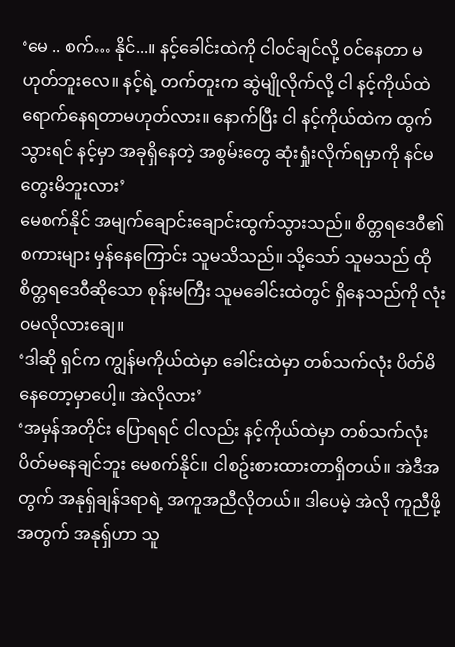‘မေ .. စက်… နိုင်...။ နင့်ခေါင်းထဲကို ငါ၀င်ချင်လို့ ၀င်နေတာ မဟုတ်ဘူးလေ။ နင့်ရဲ့ တက်တူးက ဆွဲမျိုလိုက်လို့ ငါ နင့်ကိုယ်ထဲ ရောက်နေရတာမဟုတ်လား။ နောက်ပြီး ငါ နင့်ကိုယ်ထဲက ထွက်သွားရင် နင့်မှာ အခုရှိနေတဲ့ အစွမ်းတွေ ဆုံးရှုံးလိုက်ရမှာကို နင်မတွေးမိဘူးလား’
မေစက်နိုင် အမျက်ချောင်းချောင်းထွက်သွားသည်။ စိတ္တရဒေ၀ီ၏ စကားများ မှန်နေကြောင်း သူမသိသည်။ သို့သော် သူမသည် ထိုစိတ္တရဒေ၀ီဆိုသော စုန်းမကြီး သူမခေါင်းထဲတွင် ရှိနေသည်ကို လုံး၀မလိုလားချေ။
‘ဒါဆို ရှင်က ကျွန်မကိုယ်ထဲမှာ ခေါင်းထဲမှာ တစ်သက်လုံး ပိတ်မိနေတော့မှာပေါ့။ အဲလိုလား’
‘အမှန်အတိုင်း ပြောရရင် ငါလည်း နင့်ကိုယ်ထဲမှာ တစ်သက်လုံး ပိတ်မနေချင်ဘူး မေစက်နိုင်။ ငါစဥ်းစားထားတာရှိတယ်။ အဲဒီအတွက် အနုရှ်ချန်ဒရာရဲ့ အကူအညီလိုတယ်။ ဒါပေမဲ့ အဲလို ကူညီဖို့အတွက် အနုရှ်ဟာ သူ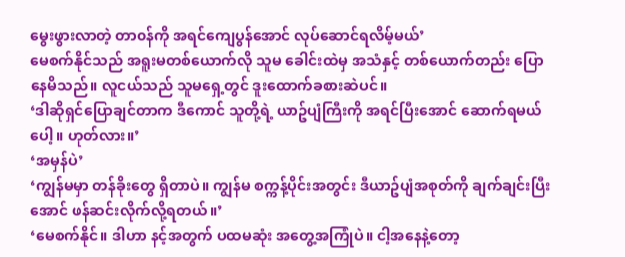မွေးဖွားလာတဲ့ တာ၀န်ကို အရင်ကျေပွန်အောင် လုပ်ဆောင်ရလိမ့်မယ်’
မေစက်နိုင်သည် အရူးမတစ်ယောက်လို သူမ ခေါင်းထဲမှ အသံနှင့် တစ်ယောက်တည်း ပြောနေမိသည်။ လူငယ်သည် သူမရှေ့တွင် ဒူးထောက်ခစားဆဲပင်။
‘ဒါဆိုရှင်ပြောချင်တာက ဒီကောင် သူတို့ရဲ့ ယာဥ်ပျံကြီးကို အရင်ပြီးအောင် ဆောက်ရမယ်ပေါ့။ ဟုတ်လား။’
‘အမှန်ပဲ’
‘ကျွန်မမှာ တန်ခိုးတွေ ရှိတာပဲ။ ကျွန်မ စက္ကန့်ပိုင်းအတွင်း ဒီယာဥ်ပျံအစုတ်ကို ချက်ချင်းပြီးအောင် ဖန်ဆင်းလိုက်လို့ရတယ်။’
‘မေစက်နိုင်။ ဒါဟာ နင့်အတွက် ပထမဆုံး အတွေ့အကြုံပဲ။ ငါ့အနေနဲ့တော့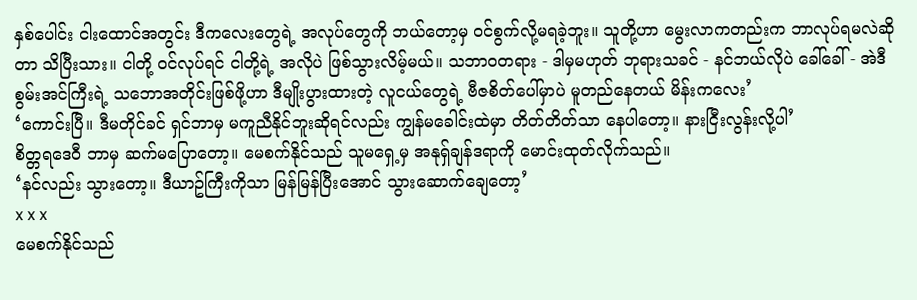နှစ်ပေါင်း ငါးထောင်အတွင်း ဒီကလေးတွေရဲ့ အလုပ်တွေကို ဘယ်တော့မှ ၀င်စွက်လို့မရခဲ့ဘူး။ သူတို့ဟာ မွေးလာကတည်းက ဘာလုပ်ရမလဲဆိုတာ သိပြီးသား။ ငါတို့ ၀င်လုပ်ရင် ငါတို့ရဲ့ အလိုပဲ ဖြစ်သွားလိမ့်မယ်။ သဘာ၀တရား - ဒါမှမဟုတ် ဘုရားသခင် - နင်ဘယ်လိုပဲ ခေါ်ခေါ် - အဲဒီစွမ်းအင်ကြီးရဲ့ သဘောအတိုင်းဖြစ်ဖို့ဟာ ဒီမျိုးပွားထားတဲ့ လူငယ်တွေရဲ့ ဗီဇစိတ်ပေါ်မှာပဲ မူတည်နေတယ် မိန်းကလေး’
‘ကောင်းပြီ။ ဒီမတိုင်ခင် ရှင်ဘာမှ မကူညီနိုင်ဘူးဆိုရင်လည်း ကျွန်မခေါင်းထဲမှာ တိတ်တိတ်သာ နေပါတော့။ နားငြီးလွန်းလို့ပါ’
စိတ္တရဒေ၀ီ ဘာမှ ဆက်မပြောတော့။ မေစက်နိုင်သည် သူမရှေ့မှ အနုရှ်ချန်ဒရာကို မောင်းထုတ်လိုက်သည်။
‘နင်လည်း သွားတော့။ ဒီယာဥ်ကြီးကိုသာ မြန်မြန်ပြီးအောင် သွားဆောက်ချေတော့’
x x x
မေစက်နိုင်သည်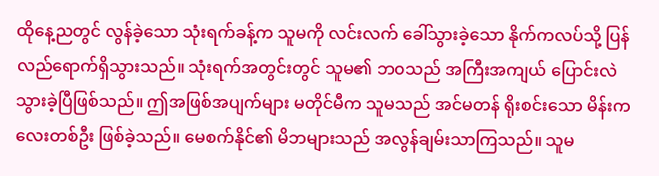ထိုနေ့ညတွင် လွန်ခဲ့သော သုံးရက်ခန့်က သူမကို လင်းလက် ခေါ်သွားခဲ့သော နိုက်ကလပ်သို့ ပြန်လည်ရောက်ရှိသွားသည်။ သုံးရက်အတွင်းတွင် သူမ၏ ဘ၀သည် အကြီးအကျယ် ပြောင်းလဲသွားခဲ့ပြီဖြစ်သည်။ ဤအဖြစ်အပျက်များ မတိုင်မီက သူမသည် အင်မတန် ရိုးစင်းသော မိန်းကလေးတစ်ဦး ဖြစ်ခဲ့သည်။ မေစက်နိုင်၏ မိဘများသည် အလွန်ချမ်းသာကြသည်။ သူမ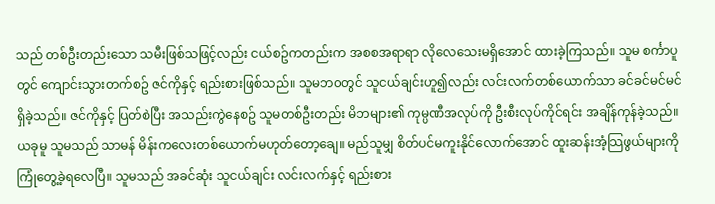သည် တစ်ဦးတည်းသော သမီးဖြစ်သဖြင့်လည်း ငယ်စဥ်ကတည်းက အစစအရာရာ လိုလေသေးမရှိအောင် ထားခဲ့ကြသည်။ သူမ စင်္ကာပူတွင် ကျောင်းသွားတက်စဥ် ဇင်ကိုနှင့် ရည်းစားဖြစ်သည်။ သူမဘ၀တွင် သူငယ်ချင်းဟူ၍လည်း လင်းလက်တစ်ယောက်သာ ခင်ခင်မင်မင်ရှိခဲ့သည်။ ဇင်ကိုနှင့် ပြတ်စဲပြီး အသည်းကွဲနေစဥ် သူမတစ်ဦးတည်း မိဘများ၏ ကုမ္ပဏီအလုပ်ကို ဦးစီးလုပ်ကိုင်ရင်း အချိန်ကုန်ခဲ့သည်။
ယခုမူ သူမသည် သာမန် မိန်းကလေးတစ်ယောက်မဟုတ်တော့ချေ။ မည်သူမျှ စိတ်ပင်မကူးနိုင်လောက်အောင် ထူးဆန်းအံ့သြဖွယ်များကို ကြုံတွေ့ခဲ့ရလေပြီ။ သူမသည် အခင်ဆုံး သူငယ်ချင်း လင်းလက်နှင့် ရည်းစား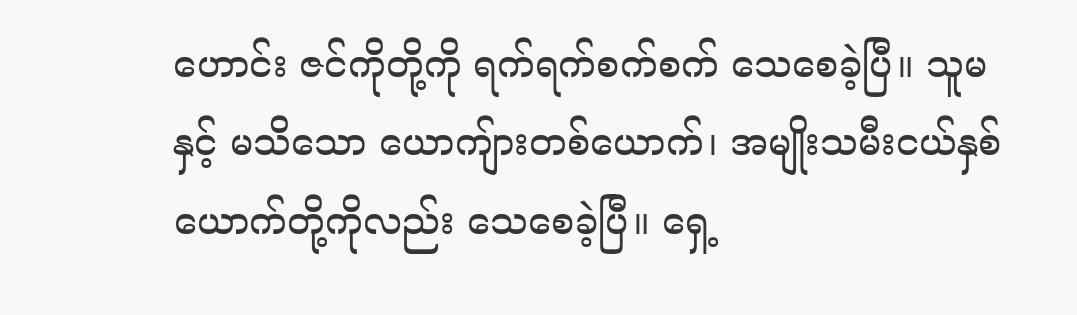ဟောင်း ဇင်ကိုတို့ကို ရက်ရက်စက်စက် သေစေခဲ့ပြီ။ သူမနှင့် မသိသော ယောကျ်ားတစ်ယောက်၊ အမျိုးသမီးငယ်နှစ်ယောက်တို့ကိုလည်း သေစေခဲ့ပြီ။ ရှေ့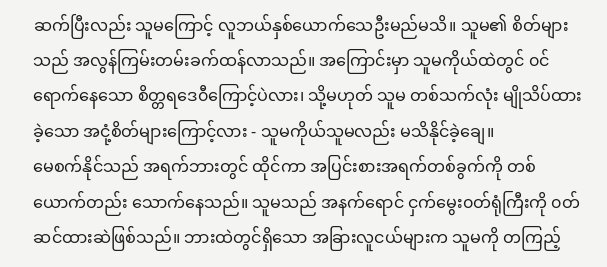ဆက်ပြီးလည်း သူမကြောင့် လူဘယ်နှစ်ယောက်သေဦးမည်မသိ။ သူမ၏ စိတ်များသည် အလွန်ကြမ်းတမ်းခက်ထန်လာသည်။ အကြောင်းမှာ သူမကိုယ်ထဲတွင် ၀င်ရောက်နေသော စိတ္တရဒေ၀ီကြောင့်ပဲလား၊ သို့မဟုတ် သူမ တစ်သက်လုံး မျိုသိပ်ထားခဲ့သော အငုံ့စိတ်များကြောင့်လား - သူမကိုယ်သူမလည်း မသိနိုင်ခဲ့ချေ။
မေစက်နိုင်သည် အရက်ဘားတွင် ထိုင်ကာ အပြင်းစားအရက်တစ်ခွက်ကို တစ်ယောက်တည်း သောက်နေသည်။ သူမသည် အနက်ရောင် ငှက်မွေး၀တ်ရုံကြီးကို ၀တ်ဆင်ထားဆဲဖြစ်သည်။ ဘားထဲတွင်ရှိသော အခြားလူငယ်များက သူမကို တကြည့်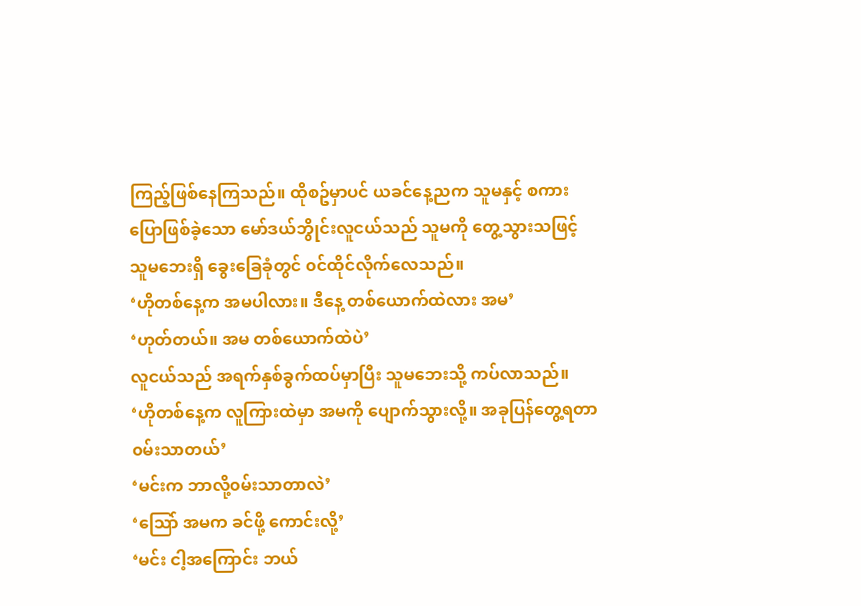ကြည့်ဖြစ်နေကြသည်။ ထိုစဥ်မှာပင် ယခင်နေ့ညက သူမနှင့် စကားပြောဖြစ်ခဲ့သော မော်ဒယ်ဘွိုင်းလူငယ်သည် သူမကို တွေ့သွားသဖြင့် သူမဘေးရှိ ခွေးခြေခုံတွင် ၀င်ထိုင်လိုက်လေသည်။
‘ဟိုတစ်နေ့က အမပါလား။ ဒီနေ့ တစ်ယောက်ထဲလား အမ’
‘ဟုတ်တယ်။ အမ တစ်ယောက်ထဲပဲ’
လူငယ်သည် အရက်နှစ်ခွက်ထပ်မှာပြီး သူမဘေးသို့ ကပ်လာသည်။
‘ဟိုတစ်နေ့က လူကြားထဲမှာ အမကို ပျောက်သွားလို့။ အခုပြန်တွေ့ရတာ ၀မ်းသာတယ်’
‘မင်းက ဘာလို့၀မ်းသာတာလဲ’
‘သြော် အမက ခင်ဖို့ ကောင်းလို့’
‘မင်း ငါ့အကြောင်း ဘယ်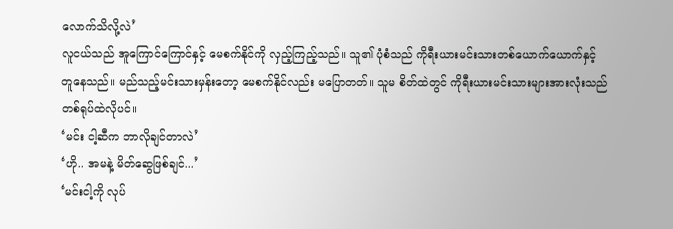လောက်သိလို့လဲ’
လူငယ်သည် အူကြောင်ကြောင်နှင့် မေစက်နိုင်ကို လှည့်ကြည့်သည်။ သူ၏ ပုံစံသည် ကိုရီးယားမင်းသားတစ်ယောက်ယောက်နှင့် တူနေသည်။ မည်သည့်မင်းသားမှန်းတော့ မေစက်နိုင်လည်း မပြောတတ်။ သူမ စိတ်ထဲတွင် ကိုရီးယားမင်းသားများအားလုံးသည် တစ်ရုပ်ထဲလိုပင်။
‘မင်း ငါ့ဆီက ဘာလိုချင်တာလဲ’
‘ဟို.. အမနဲ့ မိတ်ဆွေဖြစ်ချင်...’
‘မင်းငါ့ကို လုပ်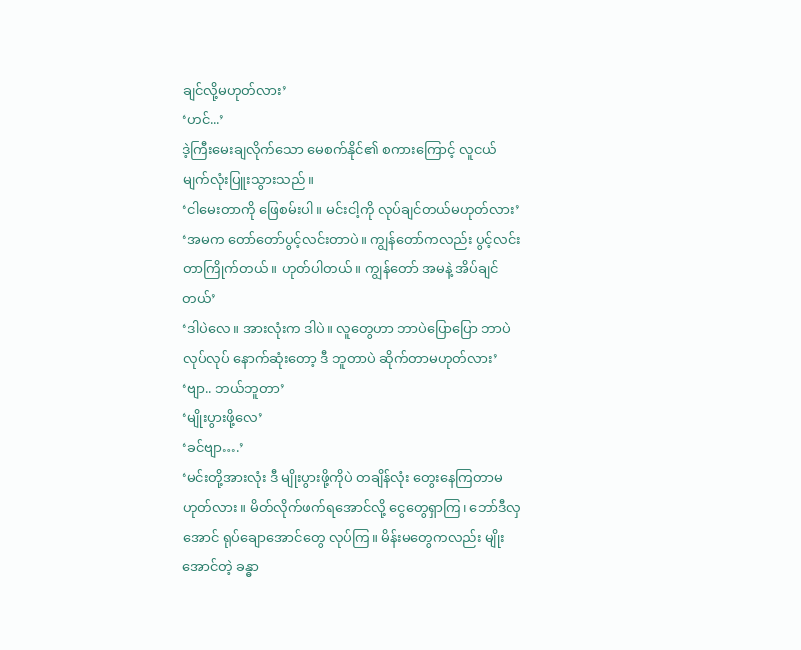ချင်လို့မဟုတ်လား’
‘ဟင်...’
ဒဲ့ကြီးမေးချလိုက်သော မေစက်နိုင်၏ စကားကြောင့် လူငယ် မျက်လုံးပြူးသွားသည်။
‘ငါမေးတာကို ဖြေစမ်းပါ။ မင်းငါ့ကို လုပ်ချင်တယ်မဟုတ်လား’
‘အမက တော်တော်ပွင့်လင်းတာပဲ။ ကျွန်တော်ကလည်း ပွင့်လင်းတာကြိုက်တယ်။ ဟုတ်ပါတယ်။ ကျွန်တော် အမနဲ့ အိပ်ချင်တယ်’
‘ဒါပဲလေ။ အားလုံးက ဒါပဲ။ လူတွေဟာ ဘာပဲပြောပြော ဘာပဲလုပ်လုပ် နောက်ဆုံးတော့ ဒီ ဘူတာပဲ ဆိုက်တာမဟုတ်လား’
‘ဗျာ.. ဘယ်ဘူတာ’
‘မျိုးပွားဖို့လေ’
‘ခင်ဗျာ….’
‘မင်းတို့အားလုံး ဒီ မျိုးပွားဖို့ကိုပဲ တချိန်လုံး တွေးနေကြတာမဟုတ်လား။ မိတ်လိုက်ဖက်ရအောင်လို့ ငွေတွေရှာကြ၊ ဘော်ဒီလှအောင် ရုပ်ချောအောင်တွေ လုပ်ကြ။ မိန်းမတွေကလည်း မျိုးအောင်တဲ့ ခန္ဓာ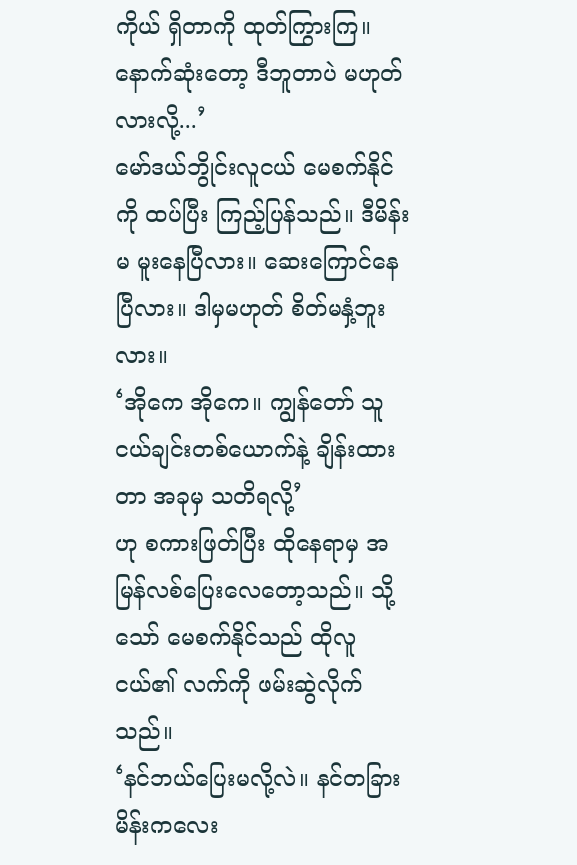ကိုယ် ရှိတာကို ထုတ်ကြွားကြ။ နောက်ဆုံးတော့ ဒီဘူတာပဲ မဟုတ်လားလို့...’
မော်ဒယ်ဘွိုင်းလူငယ် မေစက်နိုင်ကို ထပ်ပြီး ကြည့်ပြန်သည်။ ဒီမိန်းမ မူးနေပြီလား။ ဆေးကြောင်နေပြီလား။ ဒါမှမဟုတ် စိတ်မနှံ့ဘူးလား။
‘အိုကေ အိုကေ။ ကျွန်တော် သူငယ်ချင်းတစ်ယောက်နဲ့ ချိန်းထားတာ အခုမှ သတိရလို့’
ဟု စကားဖြတ်ပြီး ထိုနေရာမှ အမြန်လစ်ပြေးလေတော့သည်။ သို့သော် မေစက်နိုင်သည် ထိုလူငယ်၏ လက်ကို ဖမ်းဆွဲလိုက်သည်။
‘နင်ဘယ်ပြေးမလို့လဲ။ နင်တခြား မိန်းကလေး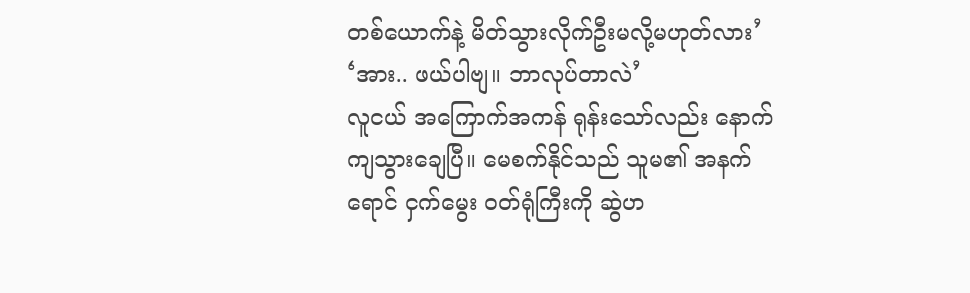တစ်ယောက်နဲ့ မိတ်သွားလိုက်ဦးမလို့မဟုတ်လား’
‘အား.. ဖယ်ပါဗျ။ ဘာလုပ်တာလဲ’
လူငယ် အကြောက်အကန် ရုန်းသော်လည်း နောက်ကျသွားချေပြီ။ မေစက်နိုင်သည် သူမ၏ အနက်ရောင် ငှက်မွေး ၀တ်ရုံကြီးကို ဆွဲဟ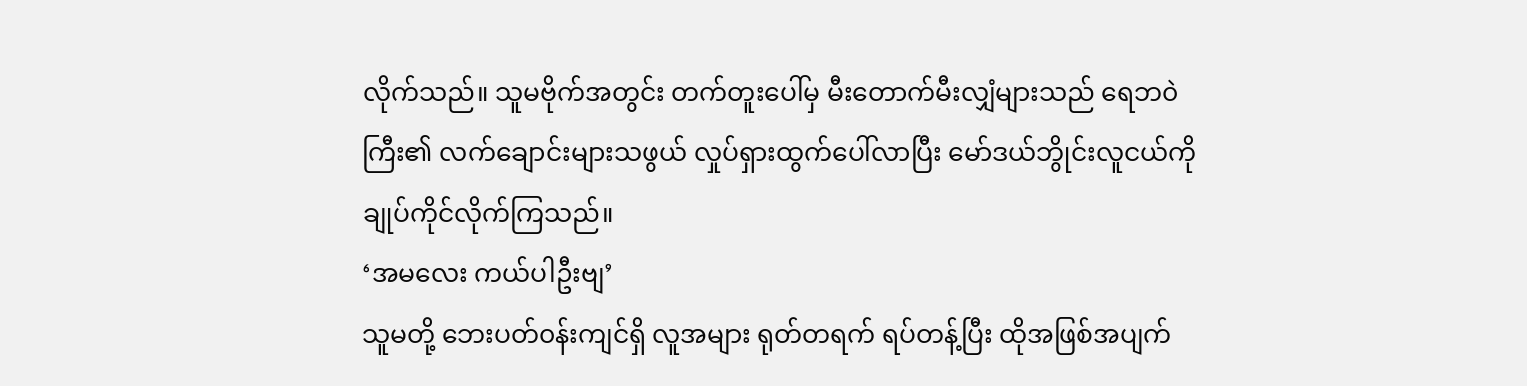လိုက်သည်။ သူမဗိုက်အတွင်း တက်တူးပေါ်မှ မီးတောက်မီးလျှံများသည် ရေဘ၀ဲကြီး၏ လက်ချောင်းများသဖွယ် လှုပ်ရှားထွက်ပေါ်လာပြီး မော်ဒယ်ဘွိုင်းလူငယ်ကို ချုပ်ကိုင်လိုက်ကြသည်။
‘အမလေး ကယ်ပါဦးဗျ’
သူမတို့ ဘေးပတ်၀န်းကျင်ရှိ လူအများ ရုတ်တရက် ရပ်တန့်ပြီး ထိုအဖြစ်အပျက်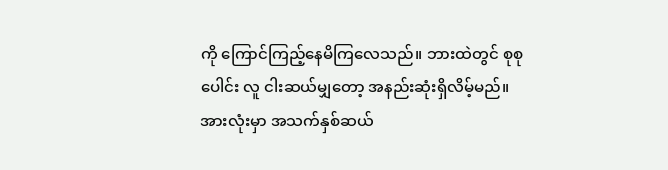ကို ကြောင်ကြည့်နေမိကြလေသည်။ ဘားထဲတွင် စုစုပေါင်း လူ ငါးဆယ်မျှတော့ အနည်းဆုံးရှိလိမ့်မည်။ အားလုံးမှာ အသက်နှစ်ဆယ်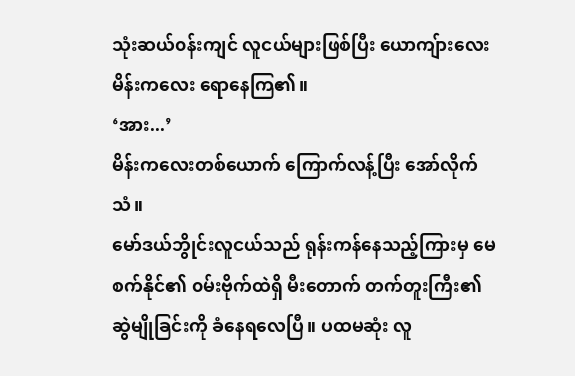သုံးဆယ်၀န်းကျင် လူငယ်များဖြစ်ပြီး ယောကျ်ားလေး မိန်းကလေး ရောနေကြ၏။
‘အား...’
မိန်းကလေးတစ်ယောက် ကြောက်လန့်ပြီး အော်လိုက်သံ။
မော်ဒယ်ဘွိုင်းလူငယ်သည် ရုန်းကန်နေသည့်ကြားမှ မေစက်နိုင်၏ ၀မ်းဗိုက်ထဲရှိ မီးတောက် တက်တူးကြီး၏ ဆွဲမျိုခြင်းကို ခံနေရလေပြီ။ ပထမဆုံး လူ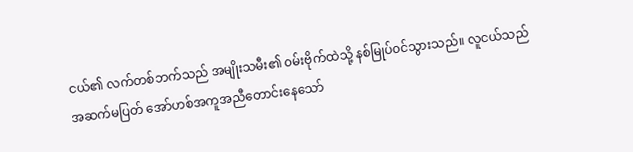ငယ်၏ လက်တစ်ဘက်သည် အမျိုးသမီး၏ ၀မ်းဗိုက်ထဲသို့ နစ်မြုပ်၀င်သွားသည်။ လူငယ်သည် အဆက်မပြတ် အော်ဟစ်အကူအညီတောင်းနေသော်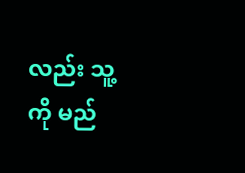လည်း သူ့ကို မည်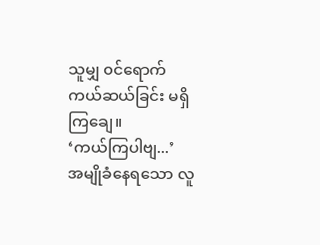သူမျှ ၀င်ရောက်ကယ်ဆယ်ခြင်း မရှိကြချေ။
‘ကယ်ကြပါဗျ...’
အမျိုခံနေရသော လူ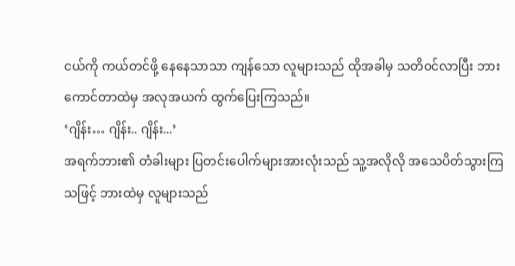ငယ်ကို ကယ်တင်ဖို့ နေနေသာသာ ကျန်သော လူများသည် ထိုအခါမှ သတိ၀င်လာပြီး ဘားကောင်တာထဲမှ အလုအယက် ထွက်ပြေးကြသည်။
‘ဂျိန်း… ဂျိန်း.. ဂျိန်း...’
အရက်ဘား၏ တံခါးများ ပြတင်းပေါက်များအားလုံးသည် သူ့အလိုလို အသေပိတ်သွားကြသဖြင့် ဘားထဲမှ လူများသည်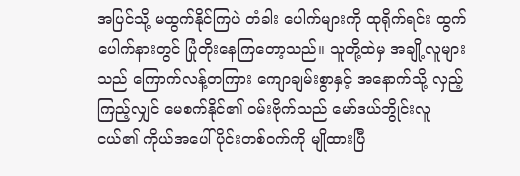အပြင်သို့ မထွက်နိုင်ကြပဲ တံခါး ပေါက်များကို ထုရိုက်ရင်း ထွက်ပေါက်နားတွင် ပြုံတိုးနေကြတော့သည်။ သူတို့ထဲမှ အချို့လူများသည် ကြောက်လန့်တကြား ကျောချမ်းစွာနှင့် အနောက်သို့ လှည့်ကြည့်လျှင် မေစက်နိုင်၏ ၀မ်းဗိုက်သည် မော်ဒယ်ဘွိုင်းလူငယ်၏ ကိုယ်အပေါ်ပိုင်းတစ်၀က်ကို မျိုထားပြီ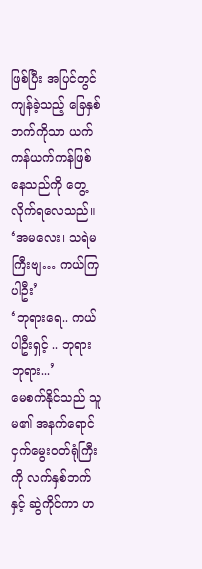ဖြစ်ပြီး အပြင်တွင် ကျန်ခဲ့သည့် ခြေနှစ်ဘက်ကိုသာ ယက်ကန်ယက်ကန်ဖြစ်နေသည်ကို တွေ့လိုက်ရလေသည်။
‘အမလေး၊ သရဲမကြီးဗျ… ကယ်ကြပါဦး’
‘ဘုရားရေ.. ကယ်ပါဦးရှင့် .. ဘုရား ဘုရား...’
မေစက်နိုင်သည် သူမ၏ အနက်ရောင် ငှက်မွေး၀တ်ရုံကြီးကို လက်နှစ်ဘက်နှင့် ဆွဲကိုင်ကာ ဟ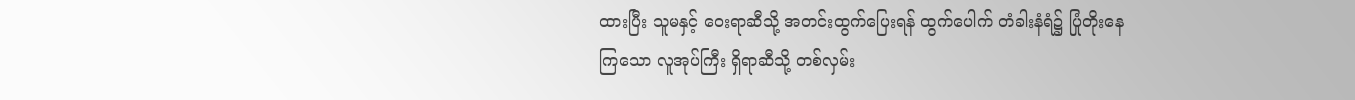ထားပြီး သူမနှင့် ဝေးရာဆီသို့ အတင်းထွက်ပြေးရန် ထွက်ပေါက် တံခါးနံရံ၌ ပြုံတိုးနေကြသော လူအုပ်ကြီး ရှိရာဆီသို့ တစ်လှမ်း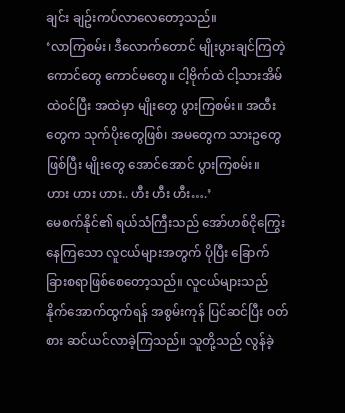ချင်း ချဥ်းကပ်လာလေတော့သည်။
‘လာကြစမ်း၊ ဒီလောက်တောင် မျိုးပွားချင်ကြတဲ့ ကောင်တွေ ကောင်မတွေ။ ငါ့ဗိုက်ထဲ ငါ့သားအိမ်ထဲ၀င်ပြီး အထဲမှာ မျိုးတွေ ပွားကြစမ်း။ အထီးတွေက သုက်ပိုးတွေဖြစ်၊ အမတွေက သားဥတွေဖြစ်ပြီး မျိုးတွေ အောင်အောင် ပွားကြစမ်း။
ဟား ဟား ဟား.. ဟီး ဟီး ဟီး….’
မေစက်နိုင်၏ ရယ်သံကြီးသည် အော်ဟစ်ငိုကြွေးနေကြသော လူငယ်များအတွက် ပိုပြီး ခြောက်ခြားစရာဖြစ်စေတော့သည်။ လူငယ်များသည် နိုက်အောက်ထွက်ရန် အစွမ်းကုန် ပြင်ဆင်ပြီး ၀တ်စား ဆင်ယင်လာခဲ့ကြသည်။ သူတို့သည် လွန်ခဲ့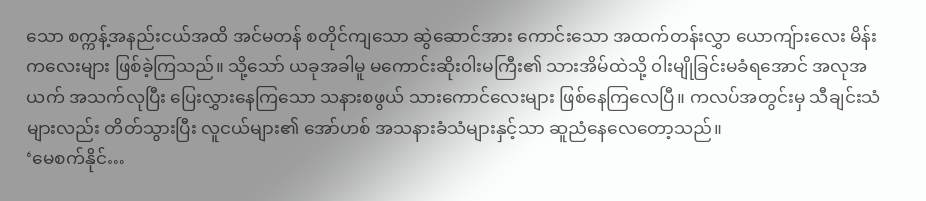သော စက္ကန့်အနည်းငယ်အထိ အင်မတန် စတိုင်ကျသော ဆွဲဆောင်အား ကောင်းသော အထက်တန်းလွှာ ယောကျ်ားလေး မိန်းကလေးများ ဖြစ်ခဲ့ကြသည်။ သို့သော် ယခုအခါမူ မကောင်းဆိုး၀ါးမကြီး၏ သားအိမ်ထဲသို့ ၀ါးမျိုခြင်းမခံရအောင် အလုအယက် အသက်လုပြီး ပြေးလွှားနေကြသော သနားစဖွယ် သားကောင်လေးများ ဖြစ်နေကြလေပြီ။ ကလပ်အတွင်းမှ သီချင်းသံများလည်း တိတ်သွားပြီး လူငယ်များ၏ အော်ဟစ် အသနားခံသံများနှင့်သာ ဆူညံနေလေတော့သည်။
‘မေစက်နိုင်…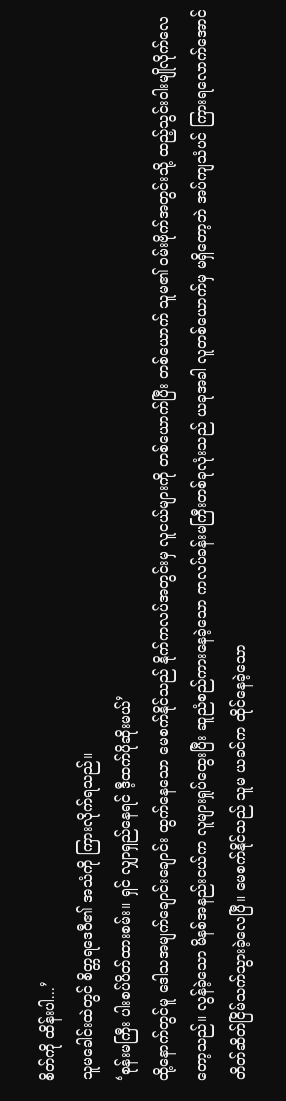စိတ်ကို ထိန်းပါ...’
သူမခေါင်းထဲတွင် စိတ္တရဒေ၀ီ၏ အသံကို ကြားလိုက်ရသည်။
‘စုန်းမကြီး ပါးစပ်ပိတ်ထားစမ်း။ ရှင် လျှာရှည်နေရင် ဒီ့ထက်ပိုဆိုးမယ်’
ထို့နောက်တွင်မူ ဒေါသအမျက်ချောင်းချောင်း ထွက်နေသော မေစက်နိုင်သည် နိုက်ကလပ်အတွင်းမှ လူငယ်များကို တစ်ယောက်ပြီး တစ်ယောက် သူမ၏ ၀မ်းဗိုက်အတွင်းသို့ ထည့်သွင်း၀ါးမျိုလိုက်လေတော့သည်။ လွန်ခဲ့သော မိနစ်အနည်းငယ်က လူများရှုပ်ထွေးပြီး ဆူညံစည်ကားနေခဲ့သော ကလပ်ခန်းမကြီးတစ်ခုလုံးသည် ယခုအခါ လူတစ်ယောက်မှ မရှိတော့ဘဲ အပ်ကျသံပင် ကြားရလောက်အောင် တိတ်ဆိတ်ငြိမ်သက်သွားခဲ့လေပြီ။ မေစက်နိုင်သည် သူမ ယခင်က ထိုင်နေခဲ့သော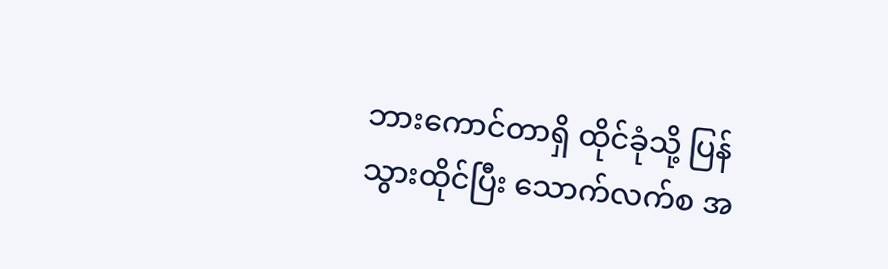ဘားကောင်တာရှိ ထိုင်ခုံသို့ ပြန်သွားထိုင်ပြီး သောက်လက်စ အ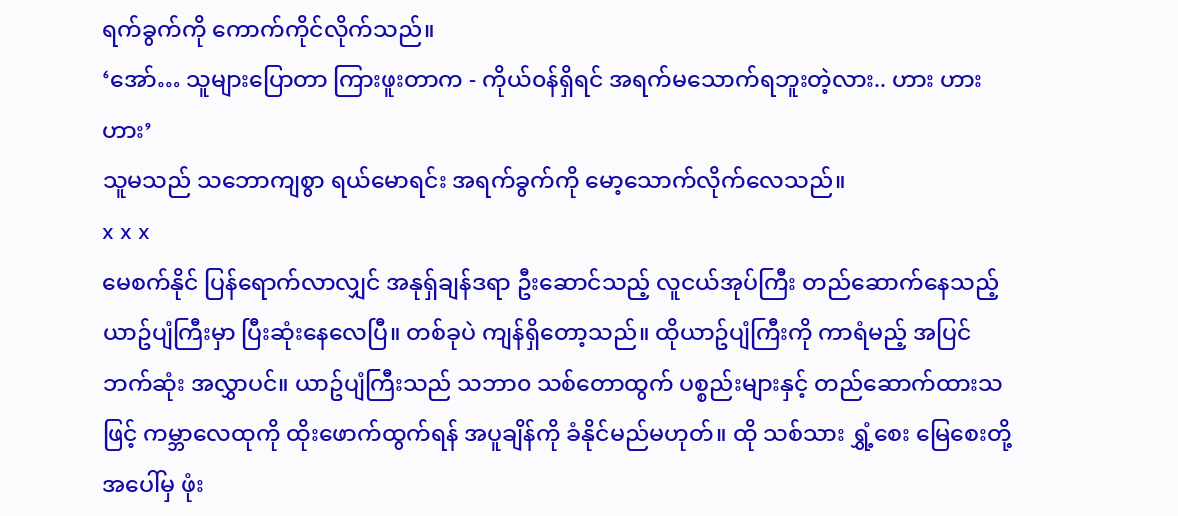ရက်ခွက်ကို ကောက်ကိုင်လိုက်သည်။
‘အော်… သူများပြောတာ ကြားဖူးတာက - ကိုယ်၀န်ရှိရင် အရက်မသောက်ရဘူးတဲ့လား.. ဟား ဟား ဟား’
သူမသည် သဘောကျစွာ ရယ်မောရင်း အရက်ခွက်ကို မော့သောက်လိုက်လေသည်။
x x x
မေစက်နိုင် ပြန်ရောက်လာလျှင် အနုရှ်ချန်ဒရာ ဦးဆောင်သည့် လူငယ်အုပ်ကြီး တည်ဆောက်နေသည့် ယာဥ်ပျံကြီးမှာ ပြီးဆုံးနေလေပြီ။ တစ်ခုပဲ ကျန်ရှိတော့သည်။ ထိုယာဥ်ပျံကြီးကို ကာရံမည့် အပြင်ဘက်ဆုံး အလွှာပင်။ ယာဥ်ပျံကြီးသည် သဘာ၀ သစ်တောထွက် ပစ္စည်းများနှင့် တည်ဆောက်ထားသဖြင့် ကမ္ဘာလေထုကို ထိုးဖောက်ထွက်ရန် အပူချိန်ကို ခံနိုင်မည်မဟုတ်။ ထို သစ်သား ရွှံ့စေး မြေစေးတို့အပေါ်မှ ဖုံး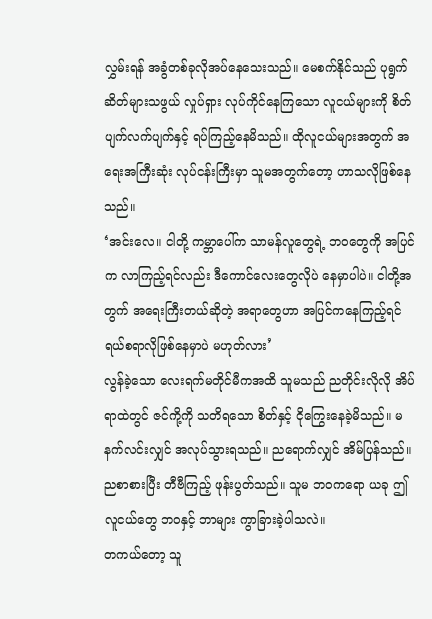လွှမ်းရန် အခွံတစ်ခုလိုအပ်နေသေးသည်။ မေစက်နိုင်သည် ပုရွက်ဆိတ်များသဖွယ် လှုပ်ရှား လုပ်ကိုင်နေကြသော လူငယ်များကို စိတ်ပျက်လက်ပျက်နှင့် ရပ်ကြည့်နေမိသည်။ ထိုလူငယ်များအတွက် အရေးအကြီးဆုံး လုပ်ငန်းကြီးမှာ သူမအတွက်တော့ ဟာသလိုဖြစ်နေသည်။
‘အင်းလေ။ ငါတို့ ကမ္ဘာပေါ်က သာမန်လူတွေရဲ့ ဘ၀တွေကို အပြင်က လာကြည့်ရင်လည်း ဒီကောင်လေးတွေလိုပဲ နေမှာပါပဲ။ ငါတို့အတွက် အရေးကြီးတယ်ဆိုတဲ့ အရာတွေဟာ အပြင်ကနေကြည့်ရင် ရယ်စရာလိုဖြစ်နေမှာပဲ မဟုတ်လား’
လွန်ခဲ့သော လေးရက်မတိုင်မီကအထိ သူမသည် ညတိုင်းလိုလို အိပ်ရာထဲတွင် ဇင်ကို့ကို သတိရသော စိတ်နှင့် ငိုကြွေးနေခဲ့မိသည်။ မနက်လင်းလျှင် အလုပ်သွားရသည်။ ညရောက်လျှင် အိမ်ပြန်သည်။ ညစာစားပြီး တီဗီကြည့် ဖုန်းပွတ်သည်။ သူမ ဘ၀ကရော ယခု ဤလူငယ်တွေ ဘ၀နှင့် ဘာများ ကွာခြားခဲ့ပါသလဲ။
တကယ်တော့ သူ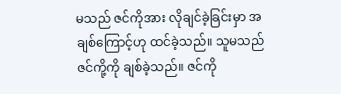မသည် ဇင်ကိုအား လိုချင်ခဲ့ခြင်းမှာ အချစ်ကြောင့်ဟု ထင်ခဲ့သည်။ သူမသည် ဇင်ကို့ကို ချစ်ခဲ့သည်။ ဇင်ကို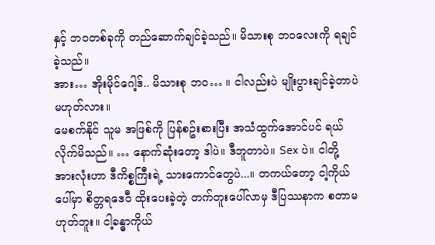နှင့် ဘ၀တစ်ခုကို တည်ဆောက်ချင်ခဲ့သည်။ မိသားစု ဘ၀လေးကို ရချင်ခဲ့သည်။
အား… အိုးမိုင်ဂေါ့ဒ်.. မိသားစု ဘ၀… ။ ငါလည်းပဲ မျိုးပွားချင်ခဲ့တာပဲ မဟုတ်လား။
မေစက်နိုင် သူမ အဖြစ်ကို ပြန်စဥ်းစားပြီး အသံထွက်အောင်ပင် ရယ်လိုက်မိသည်။ … နောက်ဆုံးတော့ ဒါပဲ။ ဒီဘူတာပဲ။ Sex ပဲ။ ငါတို့ အားလုံးဟာ ဒီကိစ္စကြီးရဲ့ သားကောင်တွေပဲ...။ တကယ်တော့ ငါ့ကိုယ်ပေါ်မှာ စိတ္တရဒေ၀ီ ထိုးပေးခဲ့တဲ့ တက်တူးပေါ်လာမှ ဒီပြဿနာက စတာမဟုတ်ဘူး။ ငါ့ခန္ဓာကိုယ်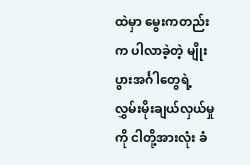ထဲမှာ မွေးကတည်းက ပါလာခဲ့တဲ့ မျိုးပွားအင်္ဂါတွေရဲ့ လွှမ်းမိုးချယ်လှယ်မှုကို ငါတို့အားလုံး ခံ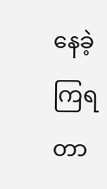နေခဲ့ကြရတာ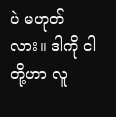ပဲ မဟုတ်လား။ ဒါကို ငါတို့ဟာ လူ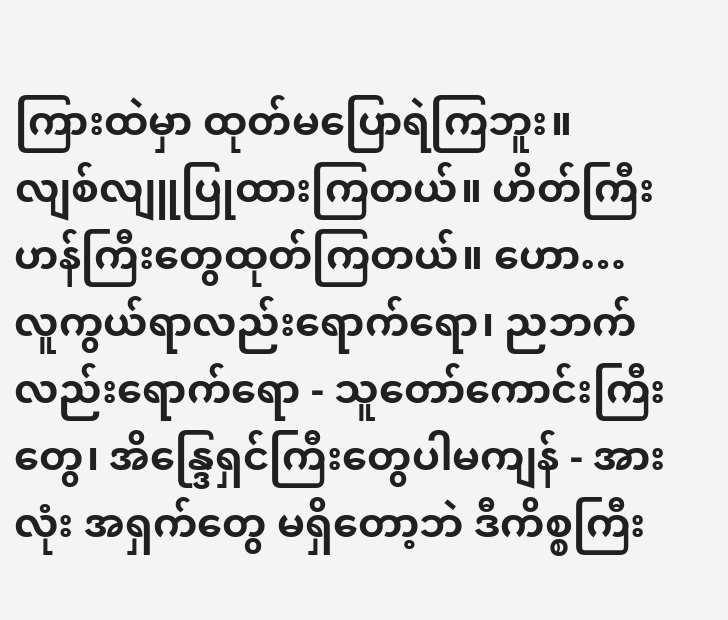ကြားထဲမှာ ထုတ်မပြောရဲကြဘူး။ လျစ်လျူပြုထားကြတယ်။ ဟိတ်ကြီးဟန်ကြီးတွေထုတ်ကြတယ်။ ဟော… လူကွယ်ရာလည်းရောက်ရော၊ ညဘက်လည်းရောက်ရော - သူတော်ကောင်းကြီးတွေ၊ အိန္ဒြေရှင်ကြီးတွေပါမကျန် - အားလုံး အရှက်တွေ မရှိတော့ဘဲ ဒီကိစ္စကြီး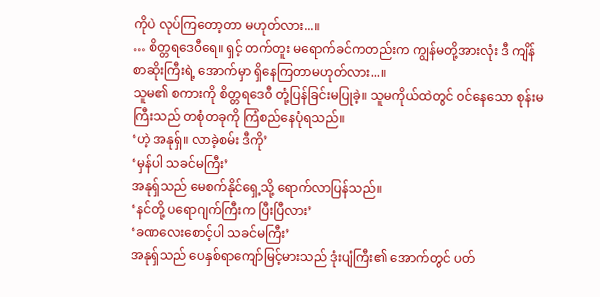ကိုပဲ လုပ်ကြတော့တာ မဟုတ်လား...။
… စိတ္တရဒေ၀ီရေ။ ရှင့် တက်တူး မရောက်ခင်ကတည်းက ကျွန်မတို့အားလုံး ဒီ ကျိန်စာဆိုးကြီးရဲ့ အောက်မှာ ရှိနေကြတာမဟုတ်လား...။
သူမ၏ စကားကို စိတ္တရဒေ၀ီ တုံ့ပြန်ခြင်းမပြုခဲ့။ သူမကိုယ်ထဲတွင် ၀င်နေသော စုန်းမကြီးသည် တစုံတခုကို ကြံစည်နေပုံရသည်။
‘ဟဲ့ အနုရှ်။ လာခဲ့စမ်း ဒီကို’
‘မှန်ပါ သခင်မကြီး’
အနုရှ်သည် မေစက်နိုင်ရှေ့သို့ ရောက်လာပြန်သည်။
‘နင်တို့ ပရောဂျက်ကြီးက ပြီးပြီလား’
‘ခဏလေးစောင့်ပါ သခင်မကြီး’
အနုရှ်သည် ပေနှစ်ရာကျော်မြင့်မားသည် ဒုံးပျံကြီး၏ အောက်တွင် ပတ်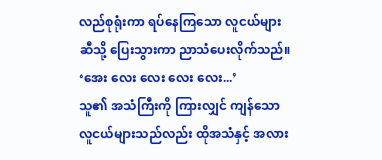လည်စုရုံးကာ ရပ်နေကြသော လူငယ်များဆီသို့ ပြေးသွားကာ ညာသံပေးလိုက်သည်။
‘အေး လေး လေး လေး လေး...’
သူ၏ အသံကြီးကို ကြားလျှင် ကျန်သော လူငယ်များသည်လည်း ထိုအသံနှင့် အလား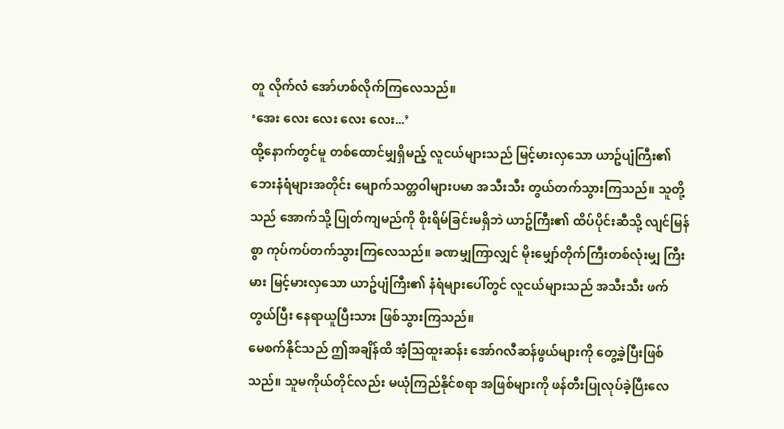တူ လိုက်လံ အော်ဟစ်လိုက်ကြလေသည်။
‘အေး လေး လေး လေး လေး...’
ထို့နောက်တွင်မူ တစ်ထောင်မျှရှိမည့် လူငယ်များသည် မြင့်မားလှသော ယာဥ်ပျံကြီး၏ ဘေးနံရံများအတိုင်း မျောက်သတ္တ၀ါများပမာ အသီးသီး တွယ်တက်သွားကြသည်။ သူတို့သည် အောက်သို့ ပြုတ်ကျမည်ကို စိုးရိမ်ခြင်းမရှိဘဲ ယာဥ်ကြီး၏ ထိပ်ပိုင်းဆီသို့ လျင်မြန်စွာ ကုပ်ကပ်တက်သွားကြလေသည်။ ခဏမျှကြာလျှင် မိုးမျှော်တိုက်ကြီးတစ်လုံးမျှ ကြီးမား မြင့်မားလှသော ယာဥ်ပျံကြီး၏ နံရံများပေါ်တွင် လူငယ်များသည် အသီးသီး ဖက်တွယ်ပြီး နေရာယူပြီးသား ဖြစ်သွားကြသည်။
မေစက်နိုင်သည် ဤအချိန်ထိ အံ့သြထူးဆန်း အော်ဂလီဆန်ဖွယ်များကို တွေ့ခဲ့ပြီးဖြစ်သည်။ သူမကိုယ်တိုင်လည်း မယုံကြည်နိုင်စရာ အဖြစ်များကို ဖန်တီးပြုလုပ်ခဲ့ပြီးလေ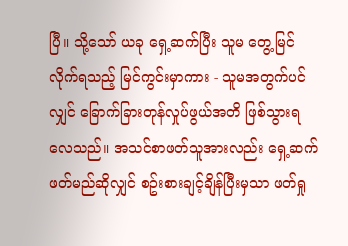ပြီ။ သို့သော် ယခု ရှေ့ဆက်ပြီး သူမ တွေ့မြင်လိုက်ရသည့် မြင်ကွင်းမှာကား - သူမအတွက်ပင်လျှင် ခြောက်ခြားတုန်လှုပ်ဖွယ်အတိ ဖြစ်သွားရလေသည်။ အသင်စာဖတ်သူအားလည်း ရှေ့ဆက်ဖတ်မည်ဆိုလျှင် စဥ်းစားချင့်ချိန်ပြီးမှသာ ဖတ်ရှု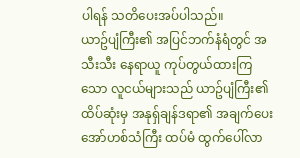ပါရန် သတိပေးအပ်ပါသည်။
ယာဥ်ပျံကြီး၏ အပြင်ဘက်နံရံတွင် အသီးသီး နေရာယူ ကုပ်တွယ်ထားကြသော လူငယ်များသည် ယာဥ်ပျံကြီး၏ ထိပ်ဆုံးမှ အနုရှ်ချန်ဒရာ၏ အချက်ပေး အော်ဟစ်သံကြီး ထပ်မံ ထွက်ပေါ်လာ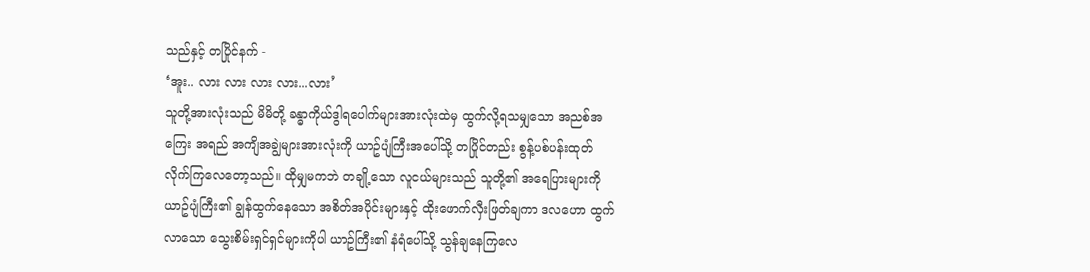သည်နှင့် တပြိုင်နက် -
‘အူး.. လား လား လား လား...လား’
သူတို့အားလုံးသည် မိမိတို့ ခန္ဓာကိုယ်ဒွါရပေါက်များအားလုံးထဲမှ ထွက်လို့ရသမျှသော အညစ်အကြေး အရည် အကျိအချွဲများအားလုံးကို ယာဥ်ပျံကြီးအပေါ်သို့ တပြိုင်တည်း စွန့်ပစ်ပန်းထုတ်လိုက်ကြလေတော့သည်။ ထိုမျှမကဘဲ တချို့သော လူငယ်များသည် သူတို့၏ အရေပြားများကို ယာဥ်ပျံကြီး၏ ချွန်ထွက်နေသော အစိတ်အပိုင်းများနှင့် ထိုးဖောက်လှီးဖြတ်ချကာ ဒလဟော ထွက်လာသော သွေးစိမ်းရှင်ရှင်များကိုပါ ယာဥ်ကြီး၏ နံရံပေါ်သို့ သွန်ချနေကြလေ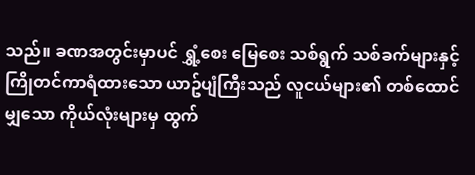သည်။ ခဏအတွင်းမှာပင် ရွှံ့စေး မြေစေး သစ်ရွက် သစ်ခက်များနှင့် ကြိုတင်ကာရံထားသော ယာဥ်ပျံကြီးသည် လူငယ်များ၏ တစ်ထောင်မျှသော ကိုယ်လုံးများမှ ထွက်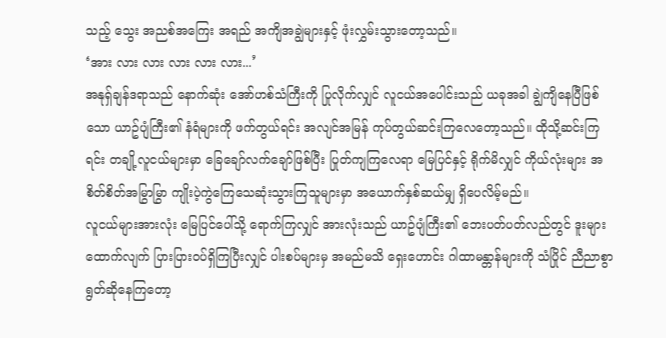သည့် သွေး အညစ်အကြေး အရည် အကျိအချွဲများနှင့် ဖုံးလွှမ်းသွားတော့သည်။
‘အား လား လား လား လား လား...’
အနုရှ်ချန်ဒရာသည် နောက်ဆုံး အော်ဟစ်သံကြီးကို ပြုလိုက်လျှင် လူငယ်အပေါင်းသည် ယခုအခါ ချွဲကျိနေပြီဖြစ်သော ယာဥ်ပျံကြီး၏ နံရံများကို ဖက်တွယ်ရင်း အလျင်အမြန် ကုပ်တွယ်ဆင်းကြလေတော့သည်။ ထိုသို့ဆင်းကြရင်း တချို့လူငယ်များမှာ ခြေချော်လက်ချော်ဖြစ်ပြီး ပြုတ်ကျကြလေရာ မြေပြင်နှင့် ရိုက်မိလျှင် ကိုယ်လုံးများ အစိတ်စိတ်အမြွာမြွာ ကျိုးပဲ့ကွဲကြေသေဆုံးသွားကြသူများမှာ အယောက်နှစ်ဆယ်မျှ ရှိပေလိမ့်မည်။
လူငယ်များအားလုံး မြေပြင်ပေါ်သို့ ရောက်ကြလျှင် အားလုံးသည် ယာဥ်ပျံကြီး၏ ဘေးပတ်ပတ်လည်တွင် ဒူးများထောက်လျက် ပြားပြား၀ပ်ရှိကြပြီးလျှင် ပါးစပ်များမှ အမည်မသိ ရှေးဟောင်း ဂါထာမန္တာန်များကို သံပြိုင် ညီညာစွာ ရွတ်ဆိုနေကြတော့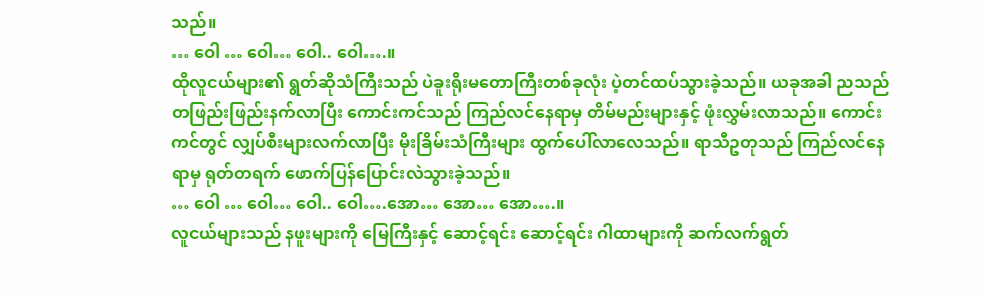သည်။
… ဝေါ … ဝေါ… ဝေါ.. ဝေါ….။
ထိုလူငယ်များ၏ ရွတ်ဆိုသံကြီးသည် ပဲခူးရိုးမတောကြီးတစ်ခုလုံး ပဲ့တင်ထပ်သွားခဲ့သည်။ ယခုအခါ ညသည် တဖြည်းဖြည်းနက်လာပြီး ကောင်းကင်သည် ကြည်လင်နေရာမှ တိမ်မည်းများနှင့် ဖုံးလွှမ်းလာသည်။ ကောင်းကင်တွင် လျှပ်စီးများလက်လာပြီး မိုးခြိမ်းသံကြီးများ ထွက်ပေါ်လာလေသည်။ ရာသီဥတုသည် ကြည်လင်နေရာမှ ရုတ်တရက် ဖောက်ပြန်ပြောင်းလဲသွားခဲ့သည်။
… ဝေါ … ဝေါ… ဝေါ.. ဝေါ….အော… အော… အော….။
လူငယ်များသည် နဖူးများကို မြေကြီးနှင့် ဆောင့်ရင်း ဆောင့်ရင်း ဂါထာများကို ဆက်လက်ရွတ်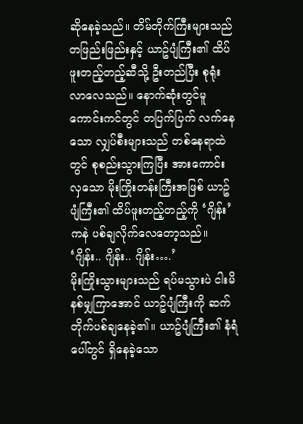ဆိုနေခဲ့သည်။ တိမ်တိုက်ကြီးများသည် တဖြည်းဖြည်းနှင့် ယာဥ်ပျံကြီး၏ ထိပ်ဖူးတည့်တည့်ဆီသို့ ဦးတည်ပြီး စုရုံးလာလေသည်။ နောက်ဆုံးတွင်မူ ကောင်းကင်တွင် တပြက်ပြက် လက်နေသော လျှပ်စီးများသည် တစ်နေရာထဲတွင် စုစည်းသွားကြပြီး အားကောင်းလှသော မိုးကြိုးတန်းကြီးအဖြစ် ယာဥ်ပျံကြီး၏ ထိပ်ဖူးတည့်တည့်ကို ‘ဂျိန်း’ ကနဲ ပစ်ချလိုက်လေတော့သည်။
‘ဂျိန်း.. ဂျိန်း.. ဂျိန်း….’
မိုးကြိုးသွားများသည် ရပ်မသွားပဲ ငါးမိနစ်မျှကြာအောင် ယာဥ်ပျံကြီးကို ဆက်တိုက်ပစ်ချနေခဲ့၏။ ယာဥ်ပျံကြီး၏ နံရံပေါ်တွင် ရှိနေခဲ့သော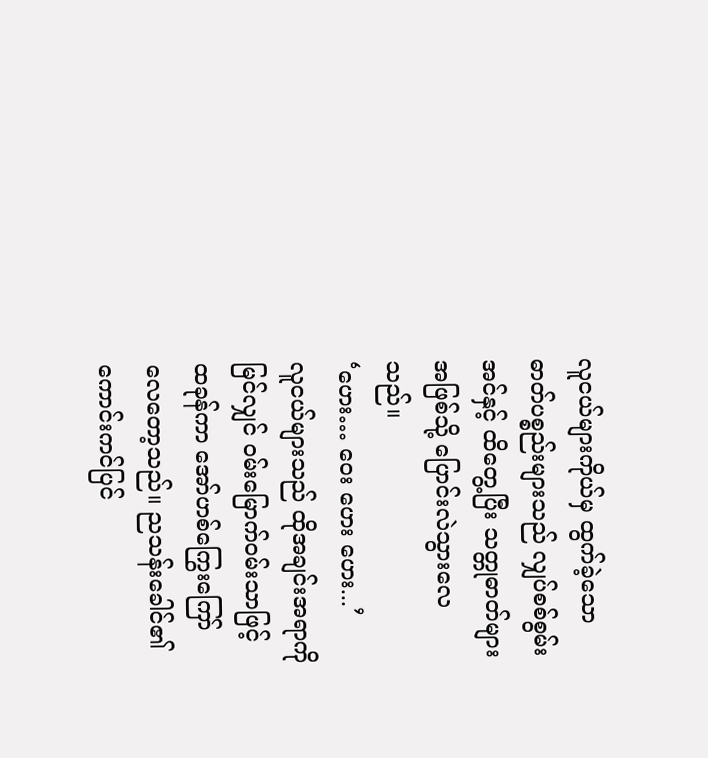လူငယ်များကိုယ်မှ ထွက်ခဲ့သော ဓာတ်ပစ္စည်းများသည် လျှပ်စစ်စွမ်းအင်နှင့် ထိတွေ့ပြီး သတ္တုဓာတ်များအဖြစ်သို့ ပြောင်းလဲသွားလေသည်။
‘ဟေး… ဝေး ဟေး ဟေး...’
လူငယ်များသည် ထိုအချင်းအရာကို မြင်လျှင် ၀မ်းမြောက်၀မ်းသာဖြင့် ထခုန်ကာ အော်ဟစ်ကြွေးကြော်လေတော့သည်။ ညသန်းခေါင်၏ ကောင်းကင်ပြင်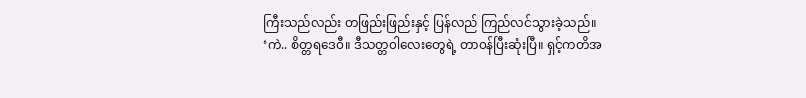ကြီးသည်လည်း တဖြည်းဖြည်းနှင့် ပြန်လည် ကြည်လင်သွားခဲ့သည်။
‘ကဲ.. စိတ္တရဒေ၀ီ။ ဒီသတ္တ၀ါလေးတွေရဲ့ တာ၀န်ပြီးဆုံးပြီ။ ရှင့်ကတိအ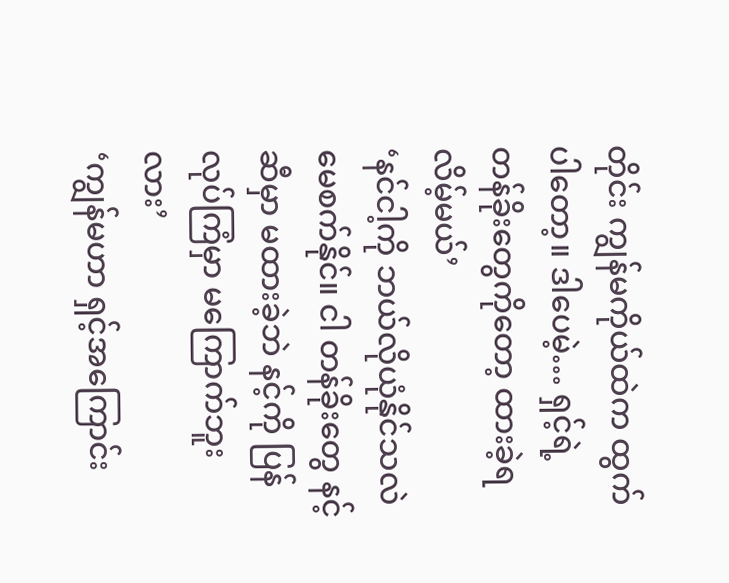တိုင်း ကျွန်မကိုယ်ထဲက ထွက်ပါတော့။ ဒါပေမဲ့… ရှင့်ရဲ့ တန်ခိုးတွေကိုတော့ ထားခဲ့ရလိမ့်မယ်’
‘နင်ငါ့ကို ဘယ်လိုယုံနိုင်သလဲ မေစက်နိုင်။ ငါ တန်ခိုးတွေ နင့်ဆီမှာ မထားခဲ့ဘဲ နင့်ကို ပြန်လုပ်ကြံမှာ မကြောက်ဘူးလား’
‘ကျွန်မဟာ ရှင့်အကြောင်း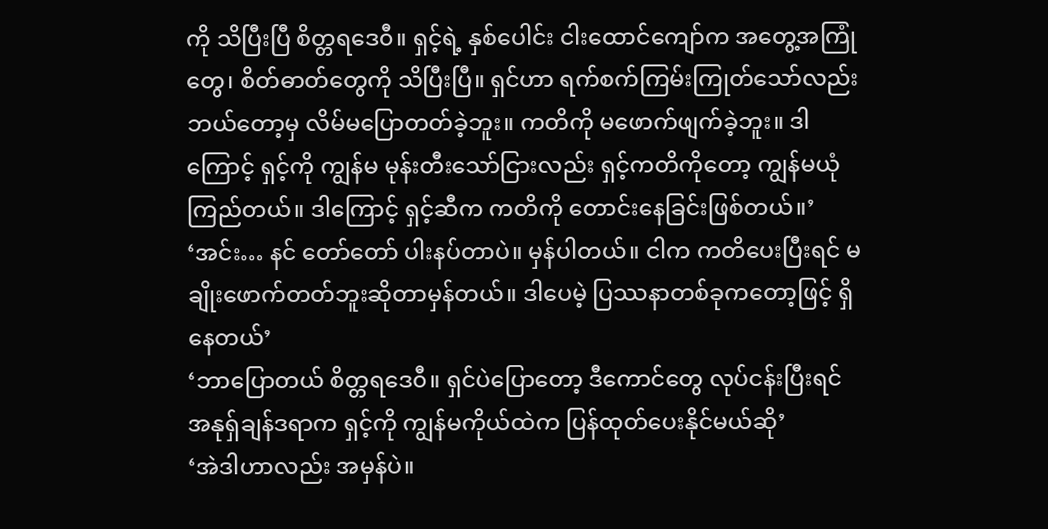ကို သိပြီးပြီ စိတ္တရဒေ၀ီ။ ရှင့်ရဲ့ နှစ်ပေါင်း ငါးထောင်ကျော်က အတွေ့အကြုံတွေ၊ စိတ်ဓာတ်တွေကို သိပြီးပြီ။ ရှင်ဟာ ရက်စက်ကြမ်းကြုတ်သော်လည်း ဘယ်တော့မှ လိမ်မပြောတတ်ခဲ့ဘူး။ ကတိကို မဖောက်ဖျက်ခဲ့ဘူး။ ဒါကြောင့် ရှင့်ကို ကျွန်မ မုန်းတီးသော်ငြားလည်း ရှင့်ကတိကိုတော့ ကျွန်မယုံကြည်တယ်။ ဒါကြောင့် ရှင့်ဆီက ကတိကို တောင်းနေခြင်းဖြစ်တယ်။’
‘အင်း… နင် တော်တော် ပါးနပ်တာပဲ။ မှန်ပါတယ်။ ငါက ကတိပေးပြီးရင် မချိုးဖောက်တတ်ဘူးဆိုတာမှန်တယ်။ ဒါပေမဲ့ ပြဿနာတစ်ခုကတော့ဖြင့် ရှိနေတယ်’
‘ဘာပြောတယ် စိတ္တရဒေ၀ီ။ ရှင်ပဲပြောတော့ ဒီကောင်တွေ လုပ်ငန်းပြီးရင် အနုရှ်ချန်ဒရာက ရှင့်ကို ကျွန်မကိုယ်ထဲက ပြန်ထုတ်ပေးနိုင်မယ်ဆို’
‘အဲဒါဟာလည်း အမှန်ပဲ။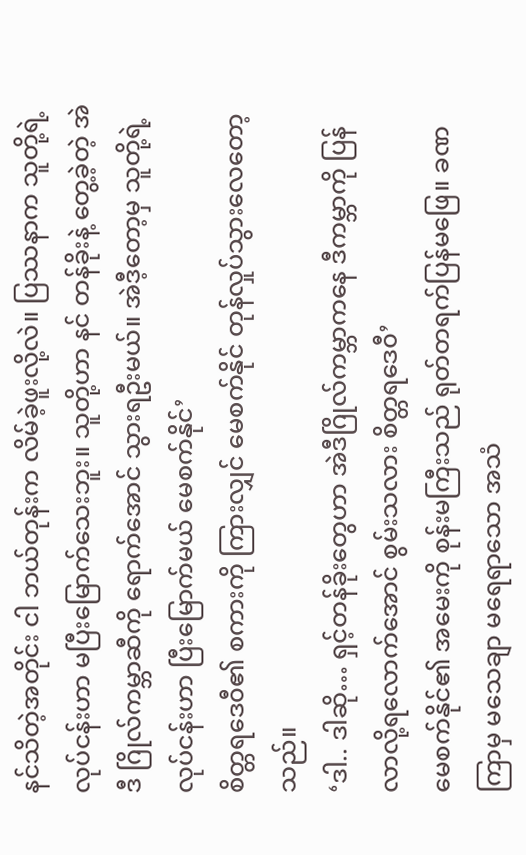နင်သိတဲ့အတိုင်း ငါ ဘယ်တုန်းက လိမ်ခဲ့ဖူးလို့လဲ။ ပြဿနာက သူတို့ရဲ့ လုပ်ငန်းဟာ မပြီးမြောက်သေးဘူး။ သူတို့ဟာ နင် တန်ခိုးနဲ့ တွေ့ခဲ့တဲ့ အဲဒီ ဂြိုလ်ကမ္ဘာဆီကို ရောက်အောင် သွားရဦးမယ်။ အဲဒီ့တော့မှ သူတို့ရဲ့ လုပ်ငန်းဟာ ပြီးမြောက်မယ် မေစက်နိုင်’
စိတ္တရဒေ၀ီ၏ စကားကို ကြားလျှင် မေစက်နိုင် တုန်လှုပ်သွားလေတော့သည်။
‘ဒါ.. ဒါဆို… ရှင့်တန်ခိုးတွေဟာ အဲဒီဂြိုလ်ကမ္ဘာကနေ ဒီကမ္ဘာကို ပြန်လာလို့ရလောက်အောင် စွမ်းသလား စိတ္တရဒေ၀ီ’
မေစက်နိုင်၏ အမေးကို စုန်းမကြီးသည် ရုတ်တရက်ပြန်မဖြေ။ ခဏကြာမှ မသေချာ မရေရာသော အသံ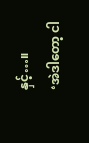နှင့်…။
‘အဲဒါတော့ ငါ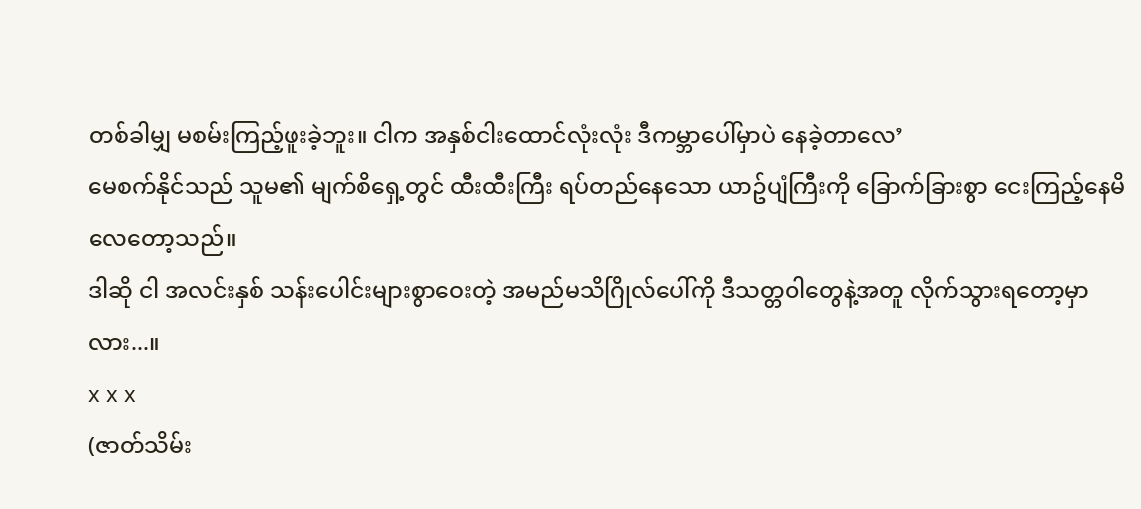တစ်ခါမျှ မစမ်းကြည့်ဖူးခဲ့ဘူး။ ငါက အနှစ်ငါးထောင်လုံးလုံး ဒီကမ္ဘာပေါ်မှာပဲ နေခဲ့တာလေ’
မေစက်နိုင်သည် သူမ၏ မျက်စိရှေ့တွင် ထီးထီးကြီး ရပ်တည်နေသော ယာဥ်ပျံကြီးကို ခြောက်ခြားစွာ ငေးကြည့်နေမိလေတော့သည်။
ဒါဆို ငါ အလင်းနှစ် သန်းပေါင်းများစွာဝေးတဲ့ အမည်မသိဂြိုလ်ပေါ်ကို ဒီသတ္တ၀ါတွေနဲ့အတူ လိုက်သွားရတော့မှာလား...။
x x x
(ဇာတ်သိမ်း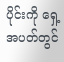ပိုင်းကို ရှေ့အပတ်တွင်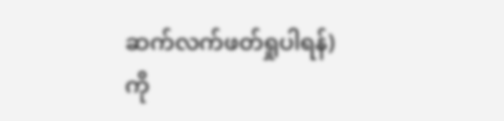ဆက်လက်ဖတ်ရှုပါရန်)
ကို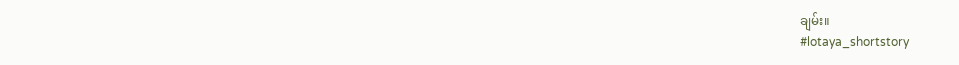ချမ်း။
#lotaya_shortstory